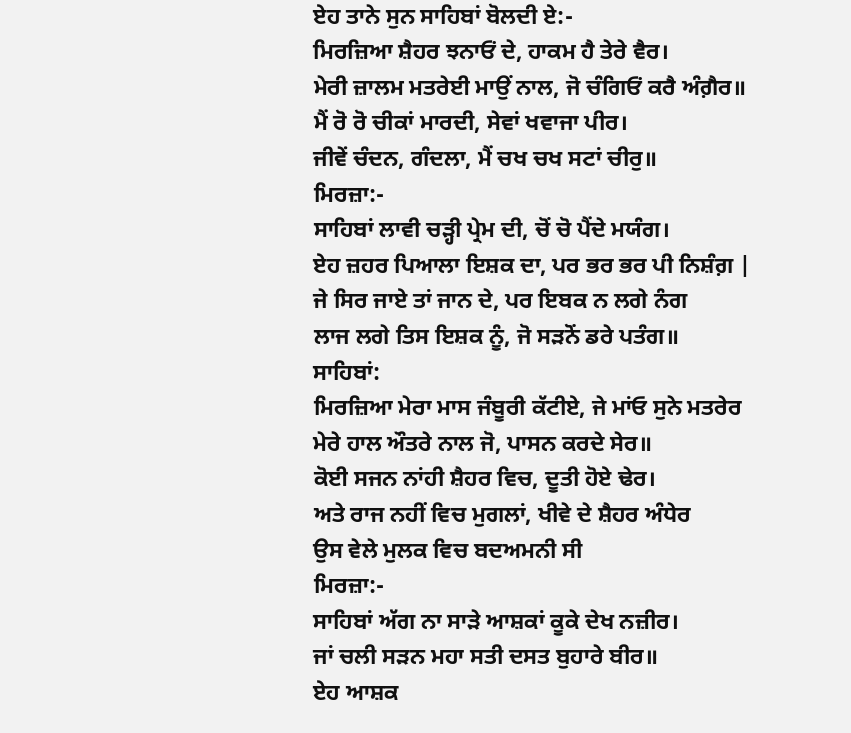ਏਹ ਤਾਨੇ ਸੁਨ ਸਾਹਿਬਾਂ ਬੋਲਦੀ ਏ:-
ਮਿਰਜ਼ਿਆ ਸ਼ੈਹਰ ਝਨਾਓਂ ਦੇ, ਹਾਕਮ ਹੈ ਤੇਰੇ ਵੈਰ।
ਮੇਰੀ ਜ਼ਾਲਮ ਮਤਰੇਈ ਮਾਉਂ ਨਾਲ, ਜੋ ਚੰਗਿਓਂ ਕਰੈ ਅੰਗ਼ੈਰ॥
ਮੈਂ ਰੋ ਰੋ ਚੀਕਾਂ ਮਾਰਦੀ, ਸੇਵਾਂ ਖਵਾਜਾ ਪੀਰ।
ਜੀਵੇਂ ਚੰਦਨ, ਗੰਦਲਾ, ਮੈਂ ਚਖ ਚਖ ਸਟਾਂ ਚੀਰੁ॥
ਮਿਰਜ਼ਾ:-
ਸਾਹਿਬਾਂ ਲਾਵੀ ਚੜ੍ਹੀ ਪ੍ਰੇਮ ਦੀ, ਚੋਂ ਚੋ ਪੈਂਦੇ ਮਯੰਗ।
ਏਹ ਜ਼ਹਰ ਪਿਆਲਾ ਇਸ਼ਕ ਦਾ, ਪਰ ਭਰ ਭਰ ਪੀ ਨਿਸ਼ੰਗ਼ |
ਜੇ ਸਿਰ ਜਾਏ ਤਾਂ ਜਾਨ ਦੇ, ਪਰ ਇਬਕ ਨ ਲਗੇ ਨੰਗ
ਲਾਜ ਲਗੇ ਤਿਸ ਇਸ਼ਕ ਨੂੰ, ਜੋ ਸੜਨੋਂ ਡਰੇ ਪਤੰਗ॥
ਸਾਹਿਬਾਂ:
ਮਿਰਜ਼ਿਆ ਮੇਰਾ ਮਾਸ ਜੰਬੂਰੀ ਕੱਟੀਏ, ਜੇ ਮਾਂਓ ਸੁਨੇ ਮਤਰੇਰ
ਮੇਰੇ ਹਾਲ ਔਤਰੇ ਨਾਲ ਜੋ, ਪਾਸਨ ਕਰਦੇ ਸੇਰ॥
ਕੋਈ ਸਜਨ ਨਾਂਹੀ ਸ਼ੈਹਰ ਵਿਚ, ਦੂਤੀ ਹੋਏ ਢੇਰ।
ਅਤੇ ਰਾਜ ਨਹੀਂ ਵਿਚ ਮੁਗਲਾਂ, ਖੀਵੇ ਦੇ ਸ਼ੈਹਰ ਅੰਧੇਰ
ਉਸ ਵੇਲੇ ਮੁਲਕ ਵਿਚ ਬਦਅਮਨੀ ਸੀ
ਮਿਰਜ਼ਾ:-
ਸਾਹਿਬਾਂ ਅੱਗ ਨਾ ਸਾੜੇ ਆਸ਼ਕਾਂ ਕੂਕੇ ਦੇਖ ਨਜ਼ੀਰ।
ਜਾਂ ਚਲੀ ਸੜਨ ਮਹਾ ਸਤੀ ਦਸਤ ਬੁਹਾਰੇ ਬੀਰ॥
ਏਹ ਆਸ਼ਕ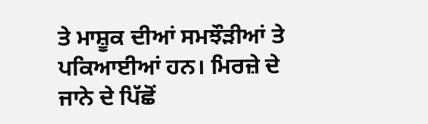ਤੇ ਮਾਸ਼ੂਕ ਦੀਆਂ ਸਮਝੌੜੀਆਂ ਤੇ ਪਕਿਆਈਆਂ ਹਨ। ਮਿਰਜ਼ੇ ਦੇ ਜਾਨੇ ਦੇ ਪਿੱਛੋਂ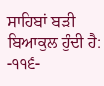ਸਾਹਿਬਾਂ ਬੜੀ ਬਿਆਕੁਲ ਹੁੰਦੀ ਹੈ:
-੧੧੬-